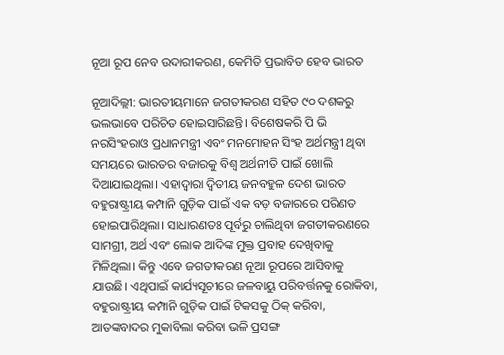ନୂଆ ରୂପ‌ ନେବ ଉଦାରୀକରଣ, କେମିତି ପ୍ରଭାବିତ ହେବ ଭାରତ

ନୂଆଦିଲ୍ଲୀ: ଭାରତୀୟମାନେ ଜଗତୀକରଣ ସହିତ ୯୦ ଦଶକରୁ ଭଲଭାବେ ପରିଚିତ ହୋଇସାରିଛନ୍ତି। ବିଶେଷକରି ପି ଭି ନରସିଂହରାଓ ପ୍ରଧାନମନ୍ତ୍ରୀ ଏବଂ ମନମୋହନ ସିଂହ ଅର୍ଥମନ୍ତ୍ରୀ ଥିବା ସମୟରେ ଭାରତର ବଜାରକୁ ବିଶ୍ବ ଅର୍ଥନୀତି ପାଇଁ ‌ଖୋଲି ଦିଆଯାଇଥିଲା। ଏହାଦ୍ବାରା ଦ୍ବିତୀୟ ଜନବହୁଳ ଦେଶ ଭାରତ ବହୁରାଷ୍ଟ୍ରୀୟ କମ୍ପାନି ଗୁଡ଼ିକ ପାଇଁ ଏକ ବଡ଼ ବଜାରରେ ପରିଣତ ହୋଇପାରିଥିଲା। ସାଧାରଣତଃ ପୂର୍ବରୁ ଚାଲିଥିବା ଜଗତୀକରଣରେ ସାମଗ୍ରୀ, ଅର୍ଥ ଏବଂ ଲୋକ ଆଦିଙ୍କ ମୁକ୍ତ ପ୍ରବାହ ଦେଖିବାକୁ ମିଳିଥିଲା। କିନ୍ତୁ ଏବେ ଜଗତୀକରଣ ନୂଆ ରୂପରେ ଆସିବାକୁ ଯାଉଛି। ଏଥିପାଇଁ କାର୍ଯ୍ୟସୂଚୀରେ ଜଳବାୟୁ ପରିବର୍ତ୍ତନକୁ ରୋକିବା, ବହୁରାଷ୍ଟ୍ରୀୟ କମ୍ପାନି ଗୁଡ଼ିକ ପାଇଁ ଟିକସକୁ ଠିକ୍‌ କରିବା, ଆତଙ୍କବାଦର ମୁକାବିଲା କରିବା ଭଳି ପ୍ରସଙ୍ଗ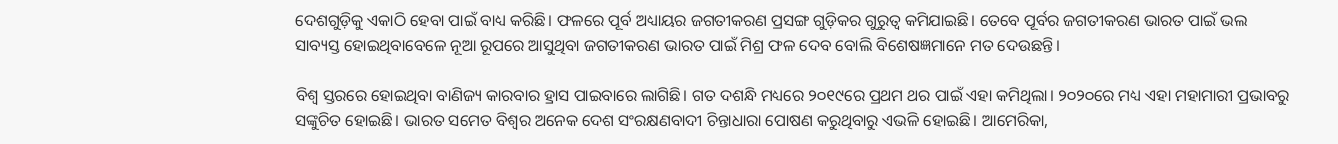ଦେଶଗୁଡ଼ିକୁ ଏକାଠି ହେବା ପାଇଁ ବାଧ୍ୟ କରିଛି। ଫଳରେ ପୂର୍ବ ଅଧ୍ୟାୟର ଜଗତୀକରଣ ପ୍ରସଙ୍ଗ ଗୁଡ଼ିକର ଗୁରୁତ୍ବ କମିଯାଇଛି। ତେବେ ପୂର୍ବର ଜଗତୀକରଣ ଭାରତ ପାଇଁ ଭଲ ସାବ୍ୟସ୍ତ ହୋଇଥିବାବେଳେ ନୂଆ ରୂପରେ ଆସୁଥିବା ଜଗତୀକରଣ ଭାରତ ପାଇଁ ମିଶ୍ର ଫଳ ଦେବ ବୋଲି ବିଶେଷଜ୍ଞମାନେ ମତ ଦେଉଛନ୍ତି।

ବିଶ୍ବ ସ୍ତରରେ ହୋଇଥିବା ବାଣିଜ୍ୟ କାରବାର ହ୍ରାସ ପାଇବାରେ ଲାଗିଛି। ଗତ ଦଶନ୍ଧି ମଧ୍ୟରେ ୨୦୧୯ରେ ପ୍ରଥମ ଥର ପାଇଁ ଏହା କମିଥିଲା। ୨୦୨୦ରେ ମଧ୍ୟ ଏହା ମହାମାରୀ ପ୍ରଭାବରୁ ସଙ୍କୁଚିତ ହୋଇଛି। ଭାରତ ସମେତ ବିଶ୍ବର ଅନେକ ଦେଶ ସଂରକ୍ଷଣବାଦୀ ଚିନ୍ତାଧାରା ପୋଷଣ କରୁଥିବାରୁ ଏଭଳି ହୋଇଛି। ଆମେରିକା,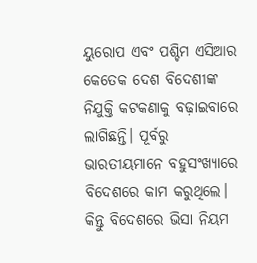ୟୁରୋପ ଏବଂ ପଶ୍ଚିମ ଏସିଆର କେତେକ ଦେଶ ବିଦେଶୀଙ୍କ ନିଯୁକ୍ତି କଟକଣାକୁ ବଢ଼ାଇବାରେ ଲାଗିଛନ୍ତି। ପୂର୍ବରୁ ଭାରତୀୟମାନେ ବହୁସଂଖ୍ୟାରେ ବିଦେଶରେ କାମ କରୁଥିଲେ। କିନ୍ତୁ ବିଦେଶରେ ଭିସା ନିୟମ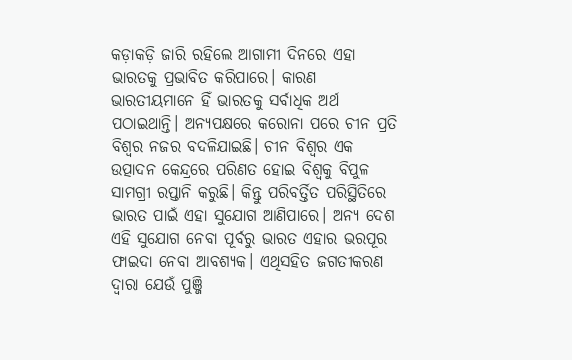କଡ଼ାକଡ଼ି ଜାରି ରହିଲେ ଆଗାମୀ ଦିନରେ ଏହା ଭାରତକୁ ପ୍ରଭାବିତ କରିପାରେ। କାରଣ ଭାରତୀୟମାନେ ହିଁ ଭାରତକୁ ସର୍ବାଧିକ ଅର୍ଥ ପଠାଇଥାନ୍ତି। ଅନ୍ୟପକ୍ଷରେ କରୋନା ପରେ ଚୀନ ପ୍ରତି ବିଶ୍ବର ନଜର ବଦଳିଯାଇଛି। ଚୀନ ବିଶ୍ବର ଏକ ଉତ୍ପାଦନ କେନ୍ଦ୍ରରେ ପରିଣତ ହୋଇ ବିଶ୍ବକୁ ବିପୁଳ ସାମଗ୍ରୀ ରପ୍ତାନି କରୁଛି। କିନ୍ତୁ ପରିବର୍ତ୍ତିତ ପରିସ୍ଥିତିରେ ଭାରତ ପାଇଁ ଏହା ସୁଯୋଗ ଆଣିପାରେ। ଅନ୍ୟ ଦେଶ ଏହି ସୁଯୋଗ ନେବା ପୂର୍ବରୁ ଭାରତ ଏହାର ଭରପୂର ଫାଇଦା ନେବା ଆବଶ୍ୟକ। ଏଥିସହିତ ଜଗତୀକରଣ ଦ୍ବାରା ଯେଉଁ ପୁଞ୍ଜି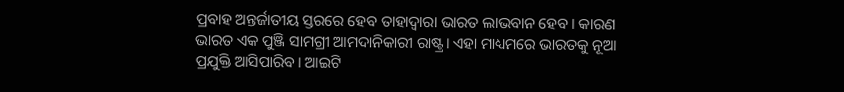ପ୍ରବାହ ଅନ୍ତର୍ଜାତୀୟ ସ୍ତରରେ ହେବ ତାହାଦ୍ବାରା ଭାରତ ଲାଭବାନ ହେବ। କାରଣ ଭାରତ ଏକ ପୁଞ୍ଜି ସାମଗ୍ରୀ ଆମଦାନିକାରୀ ରାଷ୍ଟ୍ର। ଏହା ମାଧ୍ୟମରେ ଭାରତକୁ ନୂଆ ପ୍ରଯୁକ୍ତି ଆସିପାରିବ। ଆଇଟି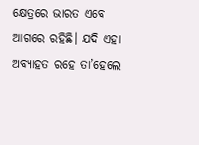କ୍ଷେତ୍ରରେ ଭାରତ ଏବେ ଆଗରେ ରହିଛି। ଯଦି ଏହା ଅବ୍ୟାହତ ରହେ ତା’ହେଲେ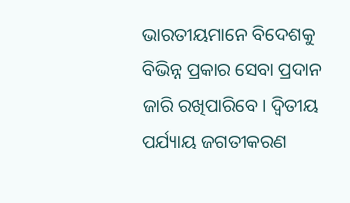ଭାରତୀୟମାନେ ବିଦେଶକୁ ବିଭିନ୍ନ ପ୍ରକାର ସେବା ପ୍ରଦାନ ଜାରି ରଖିପାରିବେ। ଦ୍ବିତୀୟ ପର୍ଯ୍ୟାୟ ଜଗତୀକରଣ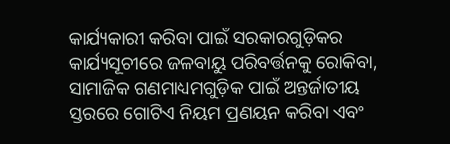କାର୍ଯ୍ୟକାରୀ କରିବା ପାଇଁ ସରକାରଗୁଡ଼ିକର କାର୍ଯ୍ୟସୂଚୀରେ ଜଳବାୟୁ ପରିବର୍ତ୍ତନକୁ ରୋକିବା, ସାମାଜିକ ଗଣମାଧ୍ୟମଗୁଡ଼ିକ ପାଇଁ ଅନ୍ତର୍ଜାତୀୟ ସ୍ତରରେ ଗୋଟିଏ ନିୟମ ପ୍ରଣୟନ କରିବା ଏବଂ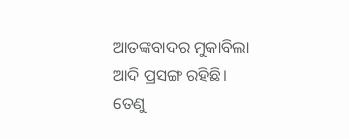ଆତଙ୍କବାଦର ମୁକାବିଲା ଆଦି ପ୍ରସଙ୍ଗ ରହିଛି। ତେଣୁ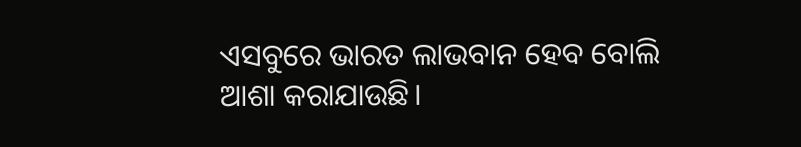ଏସବୁ‌ରେ ଭାରତ ଲାଭ‌ବାନ ହେବ ବୋଲି ଆଶା କରାଯାଉଛି।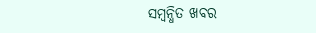ସମ୍ବନ୍ଧିତ ଖବର